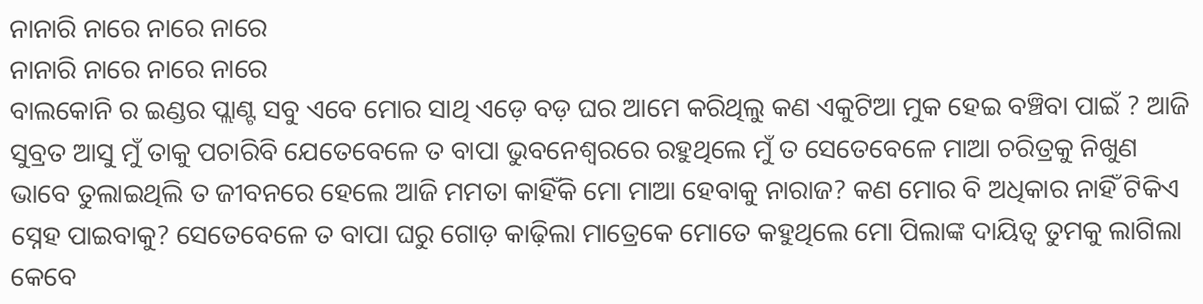ନାନାରି ନାରେ ନାରେ ନାରେ
ନାନାରି ନାରେ ନାରେ ନାରେ
ବାଲକୋନି ର ଇଣ୍ଡର ପ୍ଲାଣ୍ଟ ସବୁ ଏବେ ମୋର ସାଥି ଏଡ଼େ ବଡ଼ ଘର ଆମେ କରିଥିଲୁ କଣ ଏକୁଟିଆ ମୁକ ହେଇ ବଞ୍ଚିବା ପାଇଁ ? ଆଜି ସୁବ୍ରତ ଆସୁ ମୁଁ ତାକୁ ପଚାରିବି ଯେତେବେଳେ ତ ବାପା ଭୁବନେଶ୍ୱରରେ ରହୁଥିଲେ ମୁଁ ତ ସେତେବେଳେ ମାଆ ଚରିତ୍ରକୁ ନିଖୁଣ ଭାବେ ତୁଲାଇଥିଲି ତ ଜୀବନରେ ହେଲେ ଆଜି ମମତା କାହିଁକି ମୋ ମାଆ ହେବାକୁ ନାରାଜ? କଣ ମୋର ବି ଅଧିକାର ନାହିଁ ଟିକିଏ ସ୍ନେହ ପାଇବାକୁ? ସେତେବେଳେ ତ ବାପା ଘରୁ ଗୋଡ଼ କାଢ଼ିଲା ମାତ୍ରେକେ ମୋତେ କହୁଥିଲେ ମୋ ପିଲାଙ୍କ ଦାୟିତ୍ୱ ତୁମକୁ ଲାଗିଲା କେବେ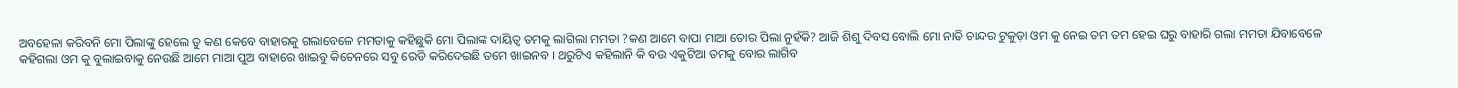ଅବହେଳା କରିବନି ମୋ ପିଲାଙ୍କୁ ହେଲେ ତୁ କଣ କେବେ ବାହାରକୁ ଗଲାବେଳେ ମମତାକୁ କହିଛୁକି ମୋ ପିଲାଙ୍କ ଦାୟିତ୍ବ ତମକୁ ଲାଗିଲା ମମତା ?କଣ ଆମେ ବାପା ମାଆ ତୋର ପିଲା ନୁହଁକି? ଆଜି ଶିଶୁ ଦିବସ ବୋଲି ମୋ ନାତି ଚାନ୍ଦର ଟୁକୁଡ଼ା ଓମ କୁ ନେଇ ତମ ତମ ହେଇ ଘରୁ ବାହାରି ଗଲା ମମତା ଯିବାବେଳେ କହିଗଲା ଓମ କୁ ବୁଲାଇବାକୁ ନେଉଛି ଆମେ ମାଆ ପୁଅ ବାହାରେ ଖାଇବୁ କିଚେନରେ ସବୁ ରେଡି କରିଦେଇଛି ତମେ ଖାଇନବ । ଥରୁଟିଏ କହିଲାନି କି ବଉ ଏକୁଟିଆ ତମକୁ ବୋର ଲାଗିବ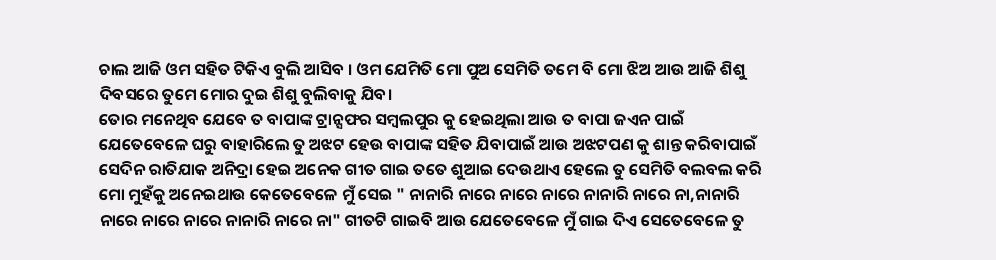ଚାଲ ଆଜି ଓମ ସହିତ ଟିକିଏ ବୁଲି ଆସିବ । ଓମ ଯେମିତି ମୋ ପୁଅ ସେମିତି ତମେ ବି ମୋ ଝିଅ ଆଉ ଆଜି ଶିଶୁ ଦିବସରେ ତୁମେ ମୋର ଦୁଇ ଶିଶୁ ବୁଲିବାକୁ ଯିବ।
ତୋର ମନେଥିବ ଯେବେ ତ ବାପାଙ୍କ ଟ୍ରାନ୍ସଫର ସମ୍ବଲପୁର କୁ ହେଇଥିଲା ଆଉ ତ ବାପା ଜଏନ ପାଇଁ ଯେତେବେଳେ ଘରୁ ବାହାରିଲେ ତୁ ଅଝଟ ହେଉ ବାପାଙ୍କ ସହିତ ଯିବାପାଇଁ ଆଉ ଅଝଟପଣ କୁ ଶାନ୍ତ କରିବାପାଇଁ ସେଦିନ ରାତିଯାକ ଅନିଦ୍ରା ହେଇ ଅନେକ ଗୀତ ଗାଇ ତତେ ଶୁଆଇ ଦେଉଥାଏ ହେଲେ ତୁ ସେମିତି ବଲବଲ କରି ମୋ ମୁହଁକୁ ଅନେଇଥାଉ କେତେବେଳେ ମୁଁ ସେଇ " ନାନାରି ନାରେ ନାରେ ନାରେ ନାନାରି ନାରେ ନା,ନାନାରି ନାରେ ନାରେ ନାରେ ନାନାରି ନାରେ ନା" ଗୀତଟି ଗାଇବି ଆଉ ଯେତେବେଳେ ମୁଁ ଗାଇ ଦିଏ ସେତେବେଳେ ତୁ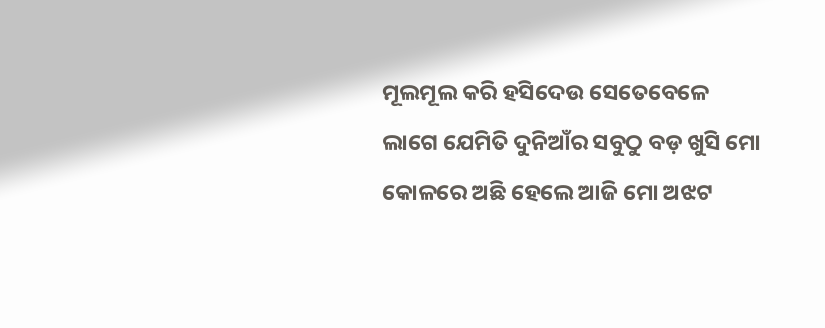ମୂଲମୂଲ କରି ହସିଦେଉ ସେତେବେଳେ ଲାଗେ ଯେମିତି ଦୁନିଆଁର ସବୁଠୁ ବଡ଼ ଖୁସି ମୋ କୋଳରେ ଅଛି ହେଲେ ଆଜି ମୋ ଅଝଟ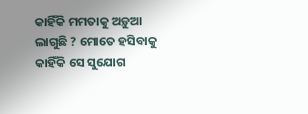କାହିଁକି ମମତାକୁ ଅଡ଼ୁଆ ଲାଗୁଛି ? ମୋତେ ହସିବାକୁ କାହିଁକି ସେ ସୁଯୋଗ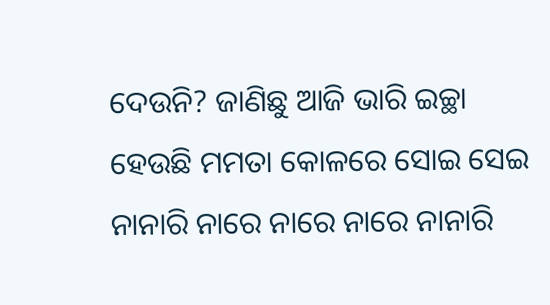ଦେଉନି? ଜାଣିଛୁ ଆଜି ଭାରି ଇଚ୍ଛା ହେଉଛି ମମତା କୋଳରେ ସୋଇ ସେଇ ନାନାରି ନାରେ ନାରେ ନାରେ ନାନାରି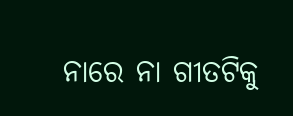ନାରେ ନା ଗୀତଟିକୁ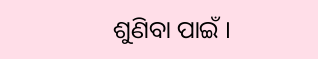ଶୁଣିବା ପାଇଁ ।